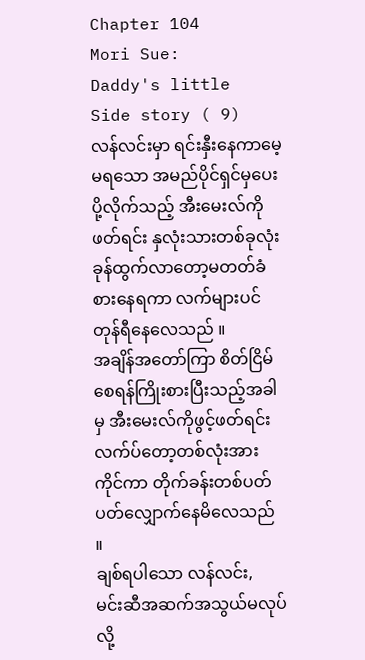Chapter 104
Mori Sue:
Daddy's little
Side story ( 9)
လန်လင်းမှာ ရင်းနှီးနေကာမေ့မရသော အမည်ပိုင်ရှင်မှပေးပို့လိုက်သည့် အီးမေးလ်ကိုဖတ်ရင်း နှလုံးသားတစ်ခုလုံးခုန်ထွက်လာတော့မတတ်ခံစားနေရကာ လက်များပင်တုန်ရီနေလေသည် ။
အချိန်အတော်ကြာ စိတ်ငြိမ်စေရန်ကြိုးစားပြီးသည့်အခါမှ အီးမေးလ်ကိုဖွင့်ဖတ်ရင်း လက်ပ်တော့တစ်လုံးအားကိုင်ကာ တိုက်ခန်းတစ်ပတ် ပတ်လျှောက်နေမိလေသည် ။
ချစ်ရပါသော လန်လင်း,
မင်းဆီအဆက်အသွယ်မလုပ်လို့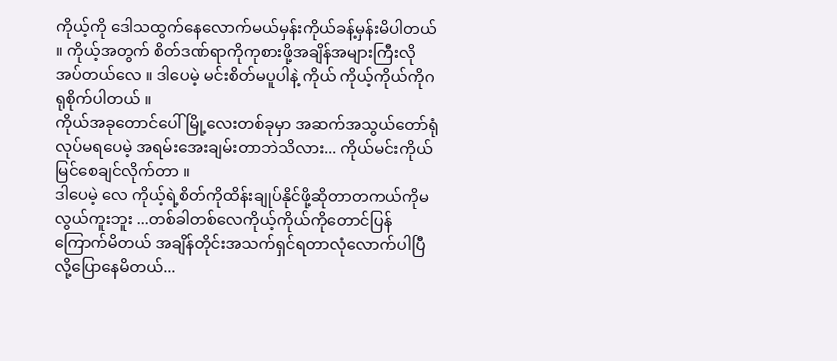ကိုယ့်ကို ဒေါသထွက်နေလောက်မယ်မှန်းကိုယ်ခန့်မှန်းမိပါတယ် ။ ကိုယ့်အတွက် စိတ်ဒဏ်ရာကိုကုစားဖို့အချိန်အများကြီးလိုအပ်တယ်လေ ။ ဒါပေမဲ့ မင်းစိတ်မပူပါနဲ့ ကိုယ် ကိုယ့်ကိုယ်ကိုဂရုစိုက်ပါတယ် ။
ကိုယ်အခုတောင်ပေါ်မြို့လေးတစ်ခုမှာ အဆက်အသွယ်တော်ရုံလုပ်မရပေမဲ့ အရမ်းအေးချမ်းတာဘဲသိလား... ကိုယ်မင်းကိုယ် မြင်စေချင်လိုက်တာ ။
ဒါပေမဲ့ လေ ကိုယ့်ရဲ့စိတ်ကိုထိန်းချုပ်နိုင်ဖို့ဆိုတာတကယ်ကိုမလွယ်ကူးဘူး ...တစ်ခါတစ်လေကိုယ့်ကိုယ်ကိုတောင်ပြန်ကြောက်မိတယ် အချိန်တိုင်းအသက်ရှင်ရတာလုံလောက်ပါပြီလို့ပြောနေမိတယ်...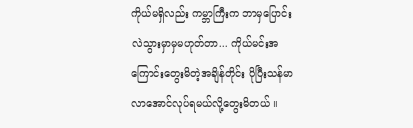ကိုယ်မရှိလည်း ကမ္ဘာကြီးက ဘာမှပြောင်းလဲသွားမှာမှမဟုတ်တာ... ကိုယ်မင်းအကြောင်းတွေးမိတဲ့အချိန်တိုင်း ပိုပြီးသန်မာလာအောင်လုပ်ရမယ်လို့တွေးမိတယ် ။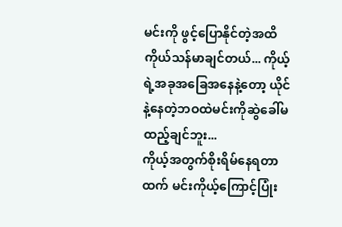မင်းကို ဖွင့်ပြောနိုင်တဲ့အထိကိုယ်သန်မာချင်တယ်... ကိုယ့်ရဲ့အခုအခြေအနေနဲ့တော့ ယိုင်နဲ့နေတဲ့ဘဝထဲမင်းကိုဆွဲခေါ်မထည့်ချင်ဘူး...
ကိုယ့်အတွက်စိုးရိမ်နေရတာထက် မင်းကိုယ့်ကြောင့်ပြုံး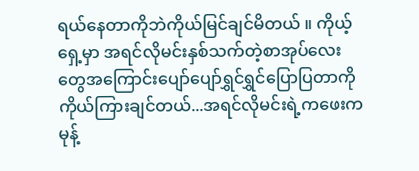ရယ်နေတာကိုဘဲကိုယ်မြင်ချင်မိတယ် ။ ကိုယ့်ရှေ့မှာ အရင်လိုမင်းနှစ်သက်တဲ့စာအုပ်လေးတွေအကြောင်းပျော်ပျော်ရွှင်ရွှင်ပြောပြတာကိုကိုယ်ကြားချင်တယ်...အရင်လိုမင်းရဲ့ကဖေးကမုန့်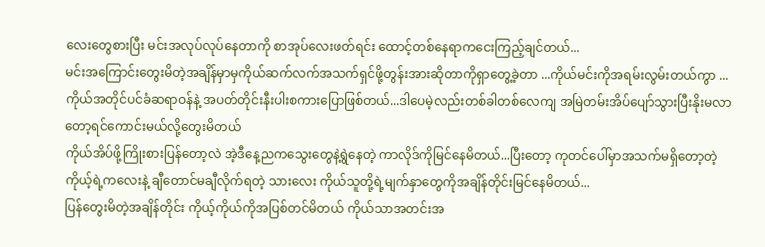လေးတွေစားပြီး မင်းအလုပ်လုပ်နေတာကို စာအုပ်လေးဖတ်ရင်း ထောင့်တစ်နေရာကငေးကြည့်ချင်တယ်...
မင်းအကြောင်းတွေးမိတဲ့အချိန်မှာမှကိုယ်ဆက်လက်အသက်ရှင်ဖို့တွန်းအားဆိုတာကိုရှာတွေ့ခဲ့တာ ...ကိုယ်မင်းကိုအရမ်းလွမ်းတယ်ကွာ ...
ကိုယ်အတိုင်ပင်ခံဆရာဝန်နဲ့ အပတ်တိုင်းနီးပါးစကားပြောဖြစ်တယ်...ဒါပေမဲ့လည်းတစ်ခါတစ်လေကျ အမြဲတမ်းအိပ်ပျော်သွားပြီးနိုးမလာတော့ရင်ကောင်းမယ်လို့တွေးမိတယ်
ကိုယ်အိပ်ဖို့ကြိုးစားပြန်တော့လဲ အဲ့ဒီနေ့ညကသွေးတွေနဲ့ရွဲနေတဲ့ ကာလိုဒ်ကိုမြင်နေမိတယ်...ပြီးတော့ ကုတင်ပေါ်မှာအသက်မရှိတော့တဲ့ကိုယ့်ရဲ့ကလေးနဲ့ ချီတောင်မချီလိုက်ရတဲ့ သားလေး ကိုယ်သူတို့ရဲ့မျက်နှာတွေကိုအချိန်တိုင်းမြင်နေမိတယ်...
ပြန်တွေးမိတဲ့အချိန်တိုင်း ကိုယ့်ကိုယ်ကိုအပြစ်တင်မိတယ် ကိုယ်သာအတင်းအ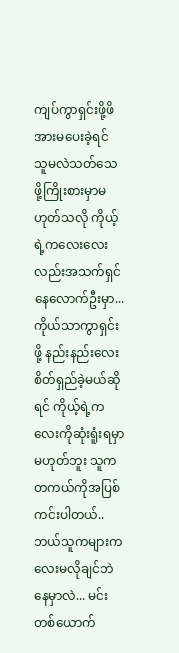ကျပ်ကွာရှင်းဖို့ဖိအားမပေးခဲ့ရင် သူမလဲသတ်သေဖို့ကြိုးစားမှာမဟုတ်သလို ကိုယ့်ရဲ့ကလေးလေးလည်းအသက်ရှင်နေလောက်ဦးမှာ...
ကိုယ်သာကွာရှင်းဖို့ နည်းနည်းလေးစိတ်ရှည်ခဲ့မယ်ဆိုရင် ကိုယ့်ရဲ့ကလေးကိုဆုံးရူံးရမှာမဟုတ်ဘူး သူကတကယ်ကိုအပြစ်ကင်းပါတယ်..
ဘယ်သူကများကလေးမလိုချင်ဘဲနေမှာလဲ... မင်းတစ်ယောက်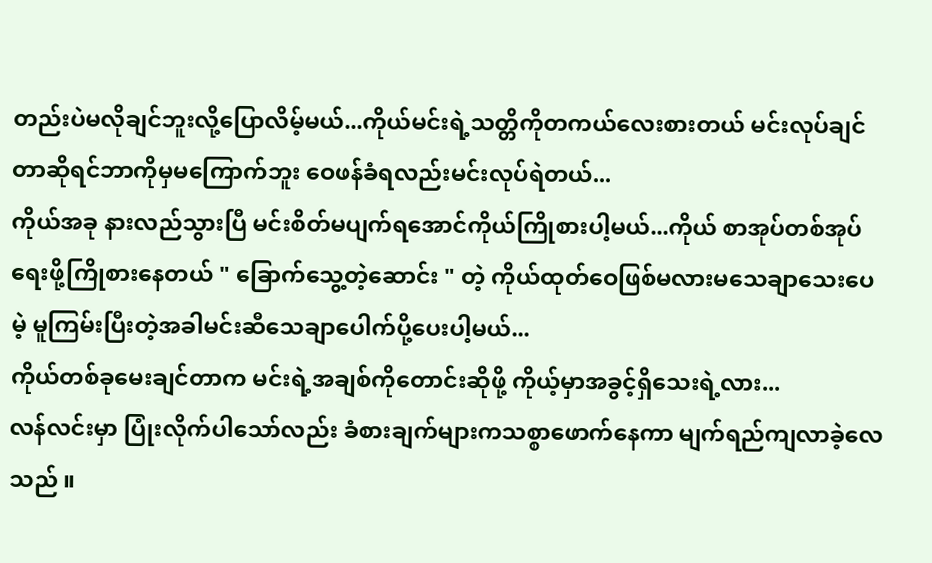တည်းပဲမလိုချင်ဘူးလို့ပြောလိမ့်မယ်...ကိုယ်မင်းရဲ့သတ္တိကိုတကယ်လေးစားတယ် မင်းလုပ်ချင်တာဆိုရင်ဘာကိုမှမကြောက်ဘူး ဝေဖန်ခံရလည်းမင်းလုပ်ရဲတယ်...
ကိုယ်အခု နားလည်သွားပြီ မင်းစိတ်မပျက်ရအောင်ကိုယ်ကြိုစားပါ့မယ်...ကိုယ် စာအုပ်တစ်အုပ်ရေးဖို့ကြိုစားနေတယ် " ခြောက်သွေ့တဲ့ဆောင်း " တဲ့ ကိုယ်ထုတ်ဝေဖြစ်မလားမသေချာသေးပေမဲ့ မူကြမ်းပြီးတဲ့အခါမင်းဆီသေချာပေါက်ပို့ပေးပါ့မယ်...
ကိုယ်တစ်ခုမေးချင်တာက မင်းရဲ့အချစ်ကိုတောင်းဆိုဖို့ ကိုယ့်မှာအခွင့်ရှိသေးရဲ့လား...
လန်လင်းမှာ ပြုံးလိုက်ပါသော်လည်း ခံစားချက်များကသစ္စာဖောက်နေကာ မျက်ရည်ကျလာခဲ့လေသည် ။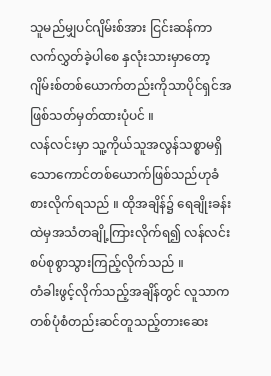သူမည်မျှပင်ဂျိမ်းစ်အား ငြင်းဆန်ကာလက်လွှတ်ခဲ့ပါစေ နှလုံးသားမှာတော့ ဂျိမ်းစ်တစ်ယောက်တည်းကိုသာပိုင်ရှင်အဖြစ်သတ်မှတ်ထားပုံပင် ။
လန်လင်းမှာ သူ့ကိုယ်သူအလွန်သစ္စာမရှိသောကောင်တစ်ယောက်ဖြစ်သည်ဟုခံစားလိုက်ရသည် ။ ထိုအချိန်၌ ရေချိုးခန်းထဲမှအသံတချို့ကြားလိုက်ရ၍ လန်လင်းစပ်စုစွာသွားကြည့်လိုက်သည် ။
တံခါးဖွင့်လိုက်သည့်အချိန်တွင် လူသာက တစ်ပုံစံတည်းဆင်တူသည့်တားဆေး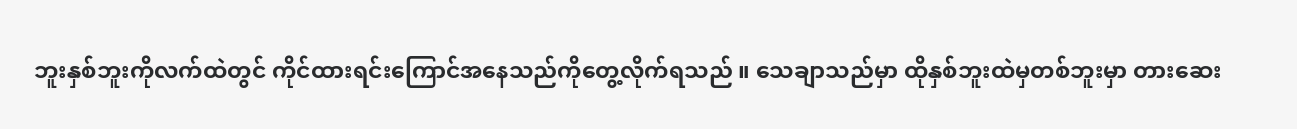ဘူးနှစ်ဘူးကိုလက်ထဲတွင် ကိုင်ထားရင်းကြောင်အနေသည်ကိုတွေ့လိုက်ရသည် ။ သေချာသည်မှာ ထိုနှစ်ဘူးထဲမှတစ်ဘူးမှာ တားဆေး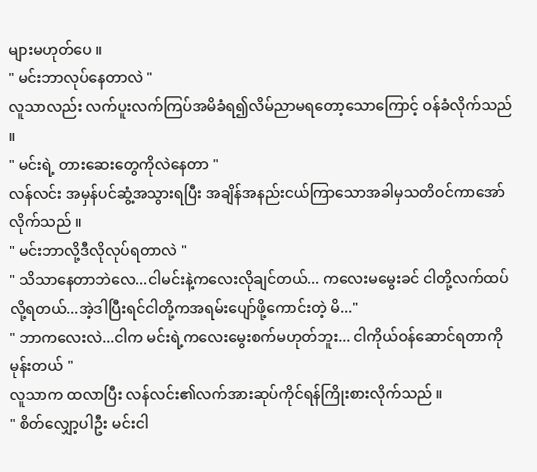များမဟုတ်ပေ ။
" မင်းဘာလုပ်နေတာလဲ "
လူသာလည်း လက်ပူးလက်ကြပ်အမိခံရ၍လိမ်ညာမရတော့သောကြောင့် ဝန်ခံလိုက်သည် ။
" မင်းရဲ့ တားဆေးတွေကိုလဲနေတာ "
လန်လင်း အမှန်ပင်ဆွံ့အသွားရပြီး အချိန်အနည်းငယ်ကြာသောအခါမှသတိဝင်ကာအော်လိုက်သည် ။
" မင်းဘာလို့ဒီလိုလုပ်ရတာလဲ "
" သိသာနေတာဘဲလေ...ငါမင်းနဲ့ကလေးလိုချင်တယ်... ကလေးမမွေးခင် ငါတို့လက်ထပ်လို့ရတယ်...အဲ့ဒါပြီးရင်ငါတို့ကအရမ်းပျော်ဖို့ကောင်းတဲ့ မိ..."
" ဘာကလေးလဲ...ငါက မင်းရဲ့ကလေးမွေးစက်မဟုတ်ဘူး... ငါကိုယ်ဝန်ဆောင်ရတာကိုမုန်းတယ် "
လူသာက ထလာပြီး လန်လင်း၏လက်အားဆုပ်ကိုင်ရန်ကြိုးစားလိုက်သည် ။
" စိတ်လျှော့ပါဦး မင်းငါ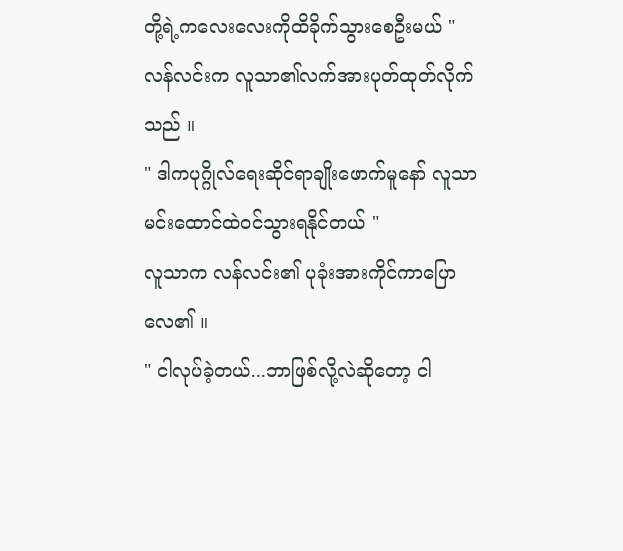တို့ရဲ့ကလေးလေးကိုထိခိုက်သွားစေဦးမယ် "
လန်လင်းက လူသာ၏လက်အားပုတ်ထုတ်လိုက်သည် ။
" ဒါကပုဂ္ဂိုလ်ရေးဆိုင်ရာချိုးဖောက်မူနော် လူသာ မင်းထောင်ထဲဝင်သွားရနိုင်တယ် "
လူသာက လန်လင်း၏ ပုခုံးအားကိုင်ကာပြောလေ၏ ။
" ငါလုပ်ခဲ့တယ်...ဘာဖြစ်လို့လဲဆိုတော့ ငါ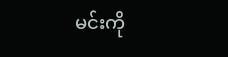မင်းကို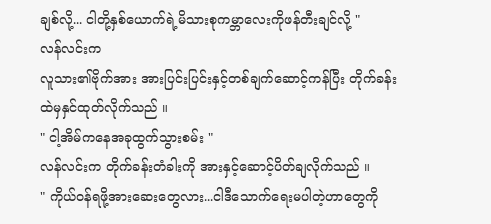ချစ်လို့... ငါတို့နှစ်ယောက်ရဲ့မိသားစုကမ္ဘာလေးကိုဖန်တီးချင်လို့ "
လန်လင်းက
လူသား၏ဗိုက်အား အားပြင်းပြင်းနှင့်တစ်ချက်ဆောင့်ကန်ပြီး တိုက်ခန်းထဲမှနှင်ထုတ်လိုက်သည် ။
" ငါ့အိမ်ကနေအခုထွက်သွားစမ်း "
လန်လင်းက တိုက်ခန်းတံခါးကို အားနှင့်ဆောင့်ပိတ်ချလိုက်သည် ။
" ကိုယ်ဝန်ရဖို့အားဆေးတွေလား...ငါဒီသောက်ရေးမပါတဲ့ဟာတွေကို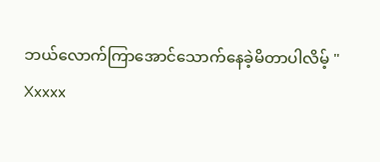ဘယ်လောက်ကြာအောင်သောက်နေခဲ့မိတာပါလိမ့် "
Xxxxx